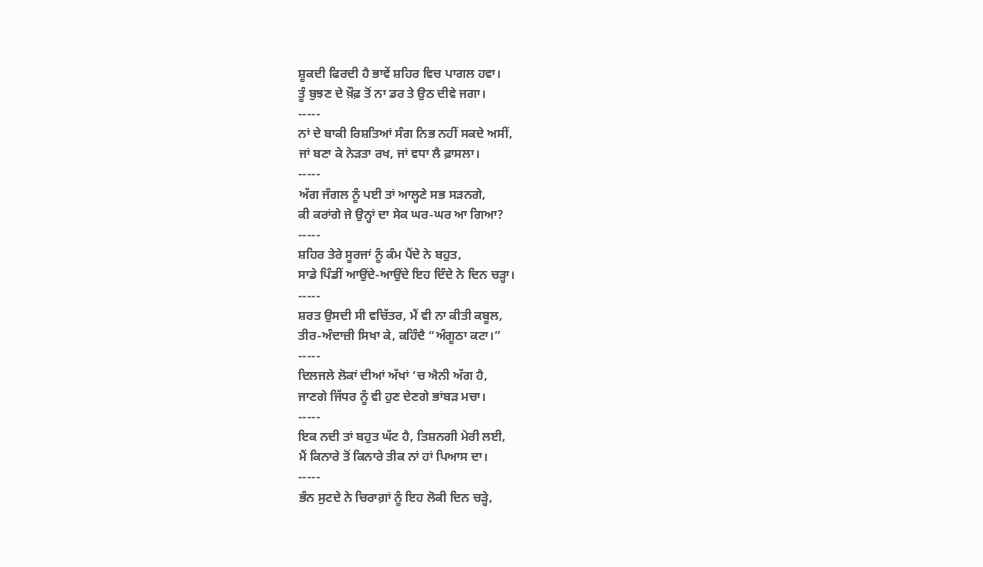ਸ਼ੂਕਦੀ ਫਿਰਦੀ ਹੈ ਭਾਵੇਂ ਸ਼ਹਿਰ ਵਿਚ ਪਾਗਲ ਹਵਾ।
ਤੂੰ ਬੁਝਣ ਦੇ ਖ਼ੌਫ਼ ਤੋਂ ਨਾ ਡਰ ਤੇ ਉਠ ਦੀਵੇ ਜਗਾ।
-----
ਨਾਂ ਦੇ ਬਾਕੀ ਰਿਸ਼ਤਿਆਂ ਸੰਗ ਨਿਭ ਨਹੀਂ ਸਕਦੇ ਅਸੀਂ,
ਜਾਂ ਬਣਾ ਕੇ ਨੇੜਤਾ ਰਖ, ਜਾਂ ਵਧਾ ਲੈ ਫ਼ਾਸਲਾ।
-----
ਅੱਗ ਜੰਗਲ ਨੂੰ ਪਈ ਤਾਂ ਆਲ੍ਹਣੇ ਸਭ ਸੜਨਗੇ,
ਕੀ ਕਰਾਂਗੇ ਜੇ ਉਨ੍ਹਾਂ ਦਾ ਸੇਕ ਘਰ-ਘਰ ਆ ਗਿਆ?
-----
ਸ਼ਹਿਰ ਤੇਰੇ ਸੂਰਜਾਂ ਨੂੰ ਕੰਮ ਪੈਂਦੇ ਨੇ ਬਹੁਤ,
ਸਾਡੇ ਪਿੰਡੀਂ ਆਉਂਦੇ-ਆਉਂਦੇ ਇਹ ਦਿੰਦੇ ਨੇ ਦਿਨ ਚੜ੍ਹਾ।
-----
ਸ਼ਰਤ ਉਸਦੀ ਸੀ ਵਚਿੱਤਰ, ਮੈਂ ਵੀ ਨਾ ਕੀਤੀ ਕਬੂਲ,
ਤੀਰ-ਅੰਦਾਜ਼ੀ ਸਿਖਾ ਕੇ, ਕਹਿੰਦੈ “ਅੰਗੂਠਾ ਕਟਾ।”
-----
ਦਿਲਜਲੇ ਲੋਕਾਂ ਦੀਆਂ ਅੱਖਾਂ ‘ਚ ਐਨੀ ਅੱਗ ਹੈ,
ਜਾਣਗੇ ਜਿੱਧਰ ਨੂੰ ਵੀ ਹੁਣ ਦੇਣਗੇ ਭਾਂਬੜ ਮਚਾ।
-----
ਇਕ ਨਦੀ ਤਾਂ ਬਹੁਤ ਘੱਟ ਹੈ, ਤਿਸ਼ਨਗੀ ਮੇਰੀ ਲਈ,
ਮੈਂ ਕਿਨਾਰੇ ਤੋਂ ਕਿਨਾਰੇ ਤੀਕ ਨਾਂ ਹਾਂ ਪਿਆਸ ਦਾ।
-----
ਭੰਨ ਸੁਟਦੇ ਨੇ ਚਿਰਾਗ਼ਾਂ ਨੂੰ ਇਹ ਲੋਕੀ ਦਿਨ ਚੜ੍ਹੇ,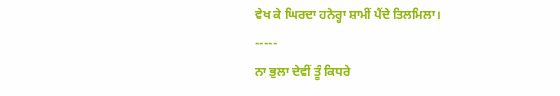ਵੇਖ ਕੇ ਘਿਰਦਾ ਹਨੇਰ੍ਹਾ ਸ਼ਾਮੀਂ ਪੈਂਦੇ ਤਿਲਮਿਲਾ।
-----
ਨਾ ਭੁਲਾ ਦੇਵੀਂ ਤੂੰ ਕਿਧਰੇ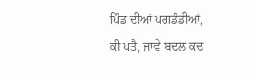ਪਿੰਡ ਦੀਆਂ ਪਗਡੰਡੀਆਂ,
ਕੀ ਪਤੈ, ਜਾਵੇ ਬਦਲ ਕਦ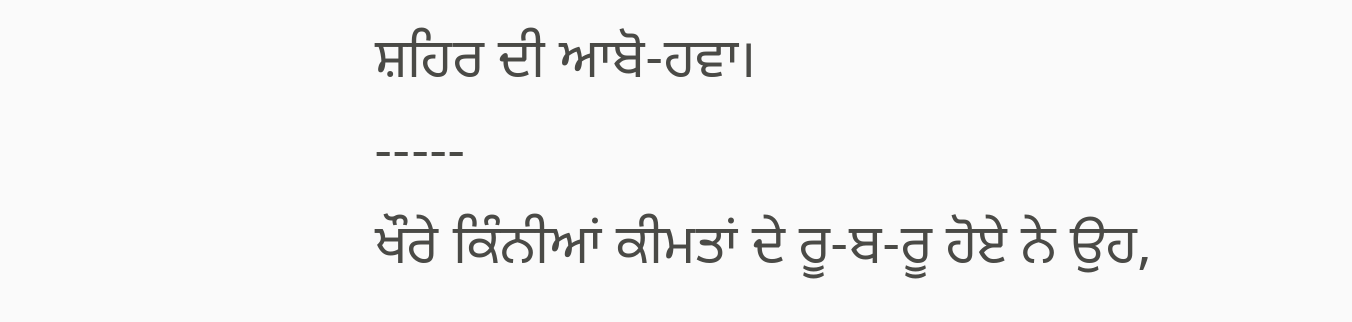ਸ਼ਹਿਰ ਦੀ ਆਬੋ-ਹਵਾ।
-----
ਖੌਰੇ ਕਿੰਨੀਆਂ ਕੀਮਤਾਂ ਦੇ ਰੂ-ਬ-ਰੂ ਹੋਏ ਨੇ ਉਹ,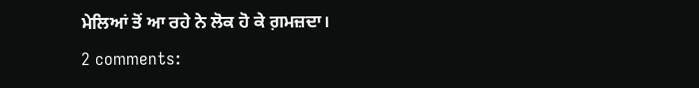ਮੇਲਿਆਂ ਤੋਂ ਆ ਰਹੇ ਨੇ ਲੋਕ ਹੋ ਕੇ ਗ਼ਮਜ਼ਦਾ।
2 comments: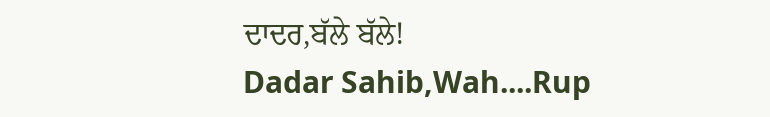ਦਾਦਰ,ਬੱਲੇ ਬੱਲੇ!
Dadar Sahib,Wah....Rup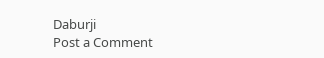Daburji
Post a Comment